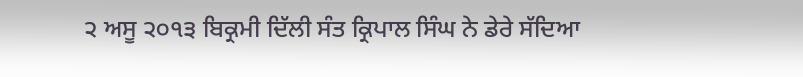੨ ਅਸੂ ੨੦੧੩ ਬਿਕ੍ਰਮੀ ਦਿੱਲੀ ਸੰਤ ਕ੍ਰਿਪਾਲ ਸਿੰਘ ਨੇ ਡੇਰੇ ਸੱਦਿਆ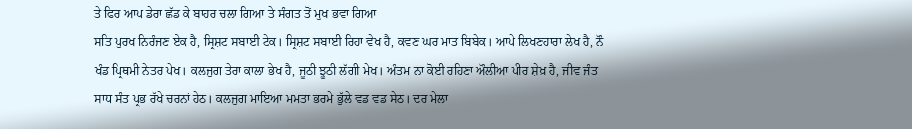ਤੇ ਫਿਰ ਆਪ ਡੇਰਾ ਛੱਡ ਕੇ ਬਾਹਰ ਚਲਾ ਗਿਆ ਤੇ ਸੰਗਤ ਤੋਂ ਮੁਖ ਭਵਾ ਗਿਆ
ਸਤਿ ਪੁਰਖ ਨਿਰੰਜਣ ਏਕ ਹੈ, ਸ੍ਰਿਸ਼ਟ ਸਬਾਈ ਟੇਕ। ਸ੍ਰਿਸ਼ਟ ਸਬਾਈ ਰਿਹਾ ਵੇਖ ਹੈ, ਕਵਣ ਘਰ ਮਾਤ ਬਿਬੇਕ। ਆਪੇ ਲਿਖਣਹਾਰਾ ਲੇਖ ਹੈ, ਨੌ ਖੰਡ ਪ੍ਰਿਥਮੀ ਨੇਤਰ ਪੇਖ। ਕਲਜੁਗ ਤੇਰਾ ਕਾਲਾ ਭੇਖ ਹੈ, ਜੂਠੀ ਝੂਠੀ ਲੱਗੀ ਮੇਖ। ਅੰਤਮ ਨਾ ਕੋਈ ਰਹਿਣਾ ਔਲੀਆ ਪੀਰ ਸ਼ੇਖ਼ ਹੈ, ਜੀਵ ਜੰਤ ਸਾਧ ਸੰਤ ਪ੍ਰਭ ਰੱਖੇ ਚਰਨਾਂ ਹੇਠ। ਕਲਜੁਗ ਮਾਇਆ ਮਮਤਾ ਭਰਮੇ ਭੁੱਲੇ ਵਡ ਵਡ ਸੇਠ। ਦਰ ਮੇਲਾ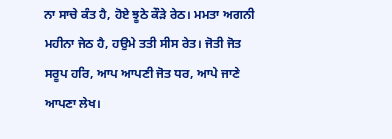ਨਾ ਸਾਚੇ ਕੰਤ ਹੈ, ਹੋਏ ਝੂਠੇ ਕੌੜੇ ਰੇਠ। ਮਮਤਾ ਅਗਨੀ ਮਹੀਨਾ ਜੇਠ ਹੈ, ਹਉਮੇ ਤਤੀ ਸੀਸ ਰੇਤ। ਜੋਤੀ ਜੋਤ ਸਰੂਪ ਹਰਿ, ਆਪ ਆਪਣੀ ਜੋਤ ਧਰ, ਆਪੇ ਜਾਣੇ ਆਪਣਾ ਲੇਖ।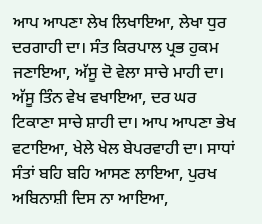ਆਪ ਆਪਣਾ ਲੇਖ ਲਿਖਾਇਆ, ਲੇਖਾ ਧੁਰ ਦਰਗਾਹੀ ਦਾ। ਸੰਤ ਕਿਰਪਾਲ ਪ੍ਰਭ ਹੁਕਮ ਜਣਾਇਆ, ਅੱਸੂ ਦੋ ਵੇਲਾ ਸਾਚੇ ਮਾਹੀ ਦਾ। ਅੱਸੂ ਤਿੰਨ ਵੇਖ ਵਖਾਇਆ, ਦਰ ਘਰ ਟਿਕਾਣਾ ਸਾਚੇ ਸ਼ਾਹੀ ਦਾ। ਆਪ ਆਪਣਾ ਭੇਖ ਵਟਾਇਆ, ਖੇਲੇ ਖੇਲ ਬੇਪਰਵਾਹੀ ਦਾ। ਸਾਧਾਂ ਸੰਤਾਂ ਬਹਿ ਬਹਿ ਆਸਣ ਲਾਇਆ, ਪੁਰਖ ਅਬਿਨਾਸ਼ੀ ਦਿਸ ਨਾ ਆਇਆ,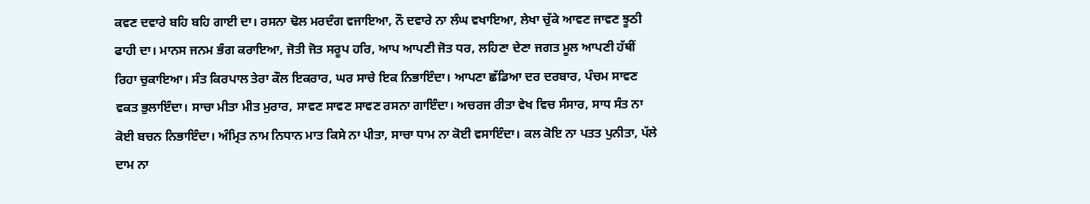ਕਵਣ ਦਵਾਰੇ ਬਹਿ ਬਹਿ ਗਾਈ ਦਾ। ਰਸਨਾ ਢੋਲ ਮਰਦੰਗ ਵਜਾਇਆ, ਨੌ ਦਵਾਰੇ ਨਾ ਲੰਘ ਵਖਾਇਆ, ਲੇਖਾ ਚੁੱਕੇ ਆਵਣ ਜਾਵਣ ਝੂਠੀ ਫਾਹੀ ਦਾ। ਮਾਨਸ ਜਨਮ ਭੰਗ ਕਰਾਇਆ, ਜੋਤੀ ਜੋਤ ਸਰੂਪ ਹਰਿ, ਆਪ ਆਪਣੀ ਜੋਤ ਧਰ, ਲਹਿਣਾ ਦੇਣਾ ਜਗਤ ਮੂਲ ਆਪਣੀ ਹੱਥੀਂ ਰਿਹਾ ਚੁਕਾਇਆ। ਸੰਤ ਕਿਰਪਾਲ ਤੇਰਾ ਕੌਲ ਇਕਰਾਰ, ਘਰ ਸਾਚੇ ਇਕ ਨਿਭਾਇੰਦਾ। ਆਪਣਾ ਛੱਡਿਆ ਦਰ ਦਰਬਾਰ, ਪੰਚਮ ਸਾਵਣ ਵਕਤ ਭੁਲਾਇੰਦਾ। ਸਾਚਾ ਮੀਤਾ ਮੀਤ ਮੁਰਾਰ, ਸਾਵਣ ਸਾਵਣ ਸਾਵਣ ਰਸਨਾ ਗਾਇੰਦਾ। ਅਚਰਜ ਰੀਤਾ ਵੇਖ ਵਿਚ ਸੰਸਾਰ, ਸਾਧ ਸੰਤ ਨਾ ਕੋਈ ਬਚਨ ਨਿਭਾਇੰਦਾ। ਅੰਮ੍ਰਿਤ ਨਾਮ ਨਿਧਾਨ ਮਾਤ ਕਿਸੇ ਨਾ ਪੀਤਾ, ਸਾਚਾ ਧਾਮ ਨਾ ਕੋਈ ਵਸਾਇੰਦਾ। ਕਲ ਕੋਇ ਨਾ ਪਤਤ ਪੁਨੀਤਾ, ਪੱਲੇ ਦਾਮ ਨਾ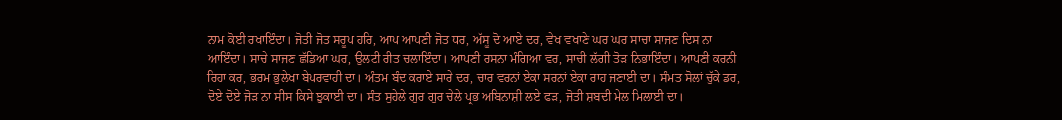ਨਾਮ ਕੋਈ ਰਖਾਇੰਦਾ। ਜੋਤੀ ਜੋਤ ਸਰੂਪ ਹਰਿ, ਆਪ ਆਪਣੀ ਜੋਤ ਧਰ, ਅੱਸੂ ਦੋ ਆਏ ਦਰ, ਵੇਖ ਵਖਾਣੇ ਘਰ ਘਰ ਸਾਚਾ ਸਾਜਣ ਦਿਸ ਨਾ ਆਇੰਦਾ। ਸਾਚੇ ਸਾਜਣ ਛੱਡਿਆ ਘਰ, ਉਲਟੀ ਰੀਤ ਚਲਾਇੰਦਾ। ਆਪਣੀ ਰਸਨਾ ਮੰਗਿਆ ਵਰ, ਸਾਚੀ ਲੱਗੀ ਤੋੜ ਨਿਭਾਇੰਦਾ। ਆਪਣੀ ਕਰਨੀ ਰਿਹਾ ਕਰ, ਭਰਮ ਭੁਲੇਖਾ ਬੇਪਰਵਾਹੀ ਦਾ। ਅੰਤਮ ਬੰਦ ਕਰਾਏ ਸਾਰੇ ਦਰ, ਚਾਰ ਵਰਨਾਂ ਏਕਾ ਸਰਨਾਂ ਏਕਾ ਰਾਹ ਜਣਾਈ ਦਾ। ਸੰਮਤ ਸੋਲਾਂ ਚੁੱਕੇ ਡਰ, ਦੋਏ ਦੋਏ ਜੋੜ ਨਾ ਸੀਸ ਕਿਸੇ ਝੁਕਾਈ ਦਾ। ਸੰਤ ਸੁਹੇਲੇ ਗੁਰ ਗੁਰ ਚੇਲੇ ਪ੍ਰਭ ਅਬਿਨਾਸ਼ੀ ਲਏ ਫੜ, ਜੋਤੀ ਸ਼ਬਦੀ ਮੇਲ ਮਿਲਾਈ ਦਾ।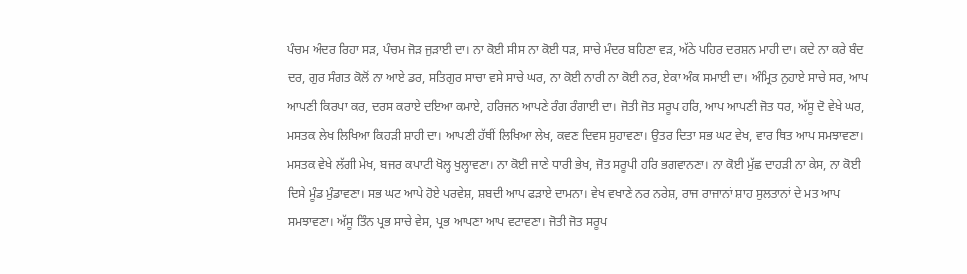ਪੰਚਮ ਅੰਦਰ ਰਿਹਾ ਸੜ, ਪੰਚਮ ਜੋੜ ਜੁੜਾਈ ਦਾ। ਨਾ ਕੋਈ ਸੀਸ ਨਾ ਕੋਈ ਧੜ, ਸਾਚੇ ਮੰਦਰ ਬਹਿਣਾ ਵੜ, ਅੱਠੇ ਪਹਿਰ ਦਰਸ਼ਨ ਮਾਹੀ ਦਾ। ਕਦੇ ਨਾ ਕਰੇ ਬੰਦ ਦਰ, ਗੁਰ ਸੰਗਤ ਕੋਲੋਂ ਨਾ ਆਏ ਡਰ, ਸਤਿਗੁਰ ਸਾਚਾ ਵਸੇ ਸਾਚੇ ਘਰ, ਨਾ ਕੋਈ ਨਾਰੀ ਨਾ ਕੋਈ ਨਰ, ਏਕਾ ਅੰਕ ਸਮਾਈ ਦਾ। ਅੰਮ੍ਰਿਤ ਨੁਹਾਏ ਸਾਚੇ ਸਰ, ਆਪ ਆਪਣੀ ਕਿਰਪਾ ਕਰ, ਦਰਸ ਕਰਾਏ ਦਇਆ ਕਮਾਏ, ਹਰਿਜਨ ਆਪਣੇ ਰੰਗ ਰੰਗਾਈ ਦਾ। ਜੋਤੀ ਜੋਤ ਸਰੂਪ ਹਰਿ, ਆਪ ਆਪਣੀ ਜੋਤ ਧਰ, ਅੱਸੂ ਦੋ ਵੇਖੇ ਘਰ, ਮਸਤਕ ਲੇਖ ਲਿਖਿਆ ਕਿਹੜੀ ਸ਼ਾਹੀ ਦਾ। ਆਪਣੀ ਹੱਥੀਂ ਲਿਖਿਆ ਲੇਖ, ਕਵਣ ਦਿਵਸ ਸੁਹਾਵਣਾ। ਉਤਰ ਦਿਤਾ ਸਭ ਘਟ ਵੇਖ, ਵਾਰ ਥਿਤ ਆਪ ਸਮਝਾਵਣਾ। ਮਸਤਕ ਵੇਖੇ ਲੱਗੀ ਮੇਖ, ਬਜਰ ਕਪਾਟੀ ਖੋਲ੍ਹ ਖੁਲ੍ਹਾਵਣਾ। ਨਾ ਕੋਈ ਜਾਣੇ ਧਾਰੀ ਭੇਖ, ਜੋਤ ਸਰੂਪੀ ਹਰਿ ਭਗਵਾਨਣਾ। ਨਾ ਕੋਈ ਮੁੱਛ ਦਾਹੜੀ ਨਾ ਕੇਸ, ਨਾ ਕੋਈ ਦਿਸੇ ਮੂੰਡ ਮੁੰਡਾਵਣਾ। ਸਭ ਘਟ ਆਪੇ ਹੋਏ ਪਰਵੇਸ਼, ਸ਼ਬਦੀ ਆਪ ਫੜਾਏ ਦਾਮਨਾ। ਵੇਖ ਵਖਾਣੇ ਨਰ ਨਰੇਸ਼, ਰਾਜ ਰਾਜਾਨਾਂ ਸ਼ਾਹ ਸੁਲਤਾਨਾਂ ਦੇ ਮਤ ਆਪ ਸਮਝਾਵਣਾ। ਅੱਸੂ ਤਿੰਨ ਪ੍ਰਭ ਸਾਚੇ ਵੇਸ, ਪ੍ਰਭ ਆਪਣਾ ਆਪ ਵਟਾਵਣਾ। ਜੋਤੀ ਜੋਤ ਸਰੂਪ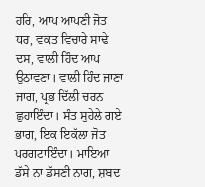ਹਰਿ, ਆਪ ਆਪਣੀ ਜੋਤ ਧਰ, ਵਕਤ ਵਿਚਾਰੇ ਸਾਢੇ ਦਸ, ਵਾਲੀ ਹਿੰਦ ਆਪ ਉਠਾਵਣਾ। ਵਾਲੀ ਹਿੰਦ ਜਾਣਾ ਜਾਗ, ਪ੍ਰਭ ਦਿੱਲੀ ਚਰਨ ਛੁਹਾਇੰਦਾ। ਸੰਤ ਸੁਹੇਲੇ ਗਏ ਭਾਗ, ਇਕ ਇਕੱਲਾ ਜੋਤ ਪਰਗਟਾਇੰਦਾ। ਮਾਇਆ ਡੱਸੇ ਨਾ ਡੱਸਣੀ ਨਾਗ, ਸ਼ਬਦ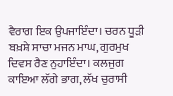ਵੈਰਾਗ ਇਕ ਉਪਜਾਇੰਦਾ। ਚਰਨ ਧੂੜੀ ਬਖ਼ਸ਼ੇ ਸਾਚਾ ਮਜਨ ਮਾਘ, ਗੁਰਮੁਖ ਦਿਵਸ ਰੈਣ ਨੁਹਾਇੰਦਾ। ਕਲਜੁਗ ਕਾਇਆ ਲੱਗੇ ਭਾਗ, ਲੱਖ ਚੁਰਾਸੀ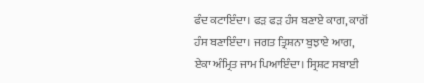ਫੰਦ ਕਟਾਇੰਦਾ। ਫੜ ਫੜ ਹੰਸ ਬਣਾਏ ਕਾਗ, ਕਾਗੋਂ ਹੰਸ ਬਣਾਇੰਦਾ। ਜਗਤ ਤ੍ਰਿਸ਼ਨਾ ਬੁਝਾਏ ਆਗ, ਏਕਾ ਅੰਮ੍ਰਿਤ ਜਾਮ ਪਿਆਇੰਦਾ। ਸ੍ਰਿਸ਼ਟ ਸਬਾਈ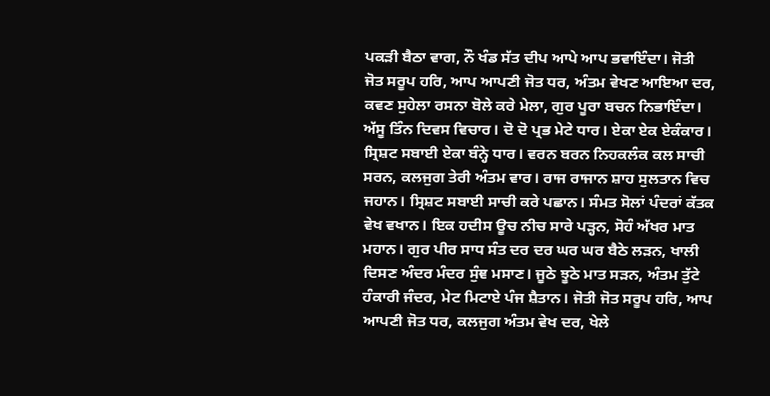ਪਕੜੀ ਬੈਠਾ ਵਾਗ, ਨੌ ਖੰਡ ਸੱਤ ਦੀਪ ਆਪੇ ਆਪ ਭਵਾਇੰਦਾ। ਜੋਤੀ ਜੋਤ ਸਰੂਪ ਹਰਿ, ਆਪ ਆਪਣੀ ਜੋਤ ਧਰ, ਅੰਤਮ ਵੇਖਣ ਆਇਆ ਦਰ, ਕਵਣ ਸੁਹੇਲਾ ਰਸਨਾ ਬੋਲੇ ਕਰੇ ਮੇਲਾ, ਗੁਰ ਪੂਰਾ ਬਚਨ ਨਿਭਾਇੰਦਾ। ਅੱਸੂ ਤਿੰਨ ਦਿਵਸ ਵਿਚਾਰ। ਦੋ ਦੋ ਪ੍ਰਭ ਮੇਟੇ ਧਾਰ। ਏਕਾ ਏਕ ਏਕੰਕਾਰ। ਸ੍ਰਿਸ਼ਟ ਸਬਾਈ ਏਕਾ ਬੰਨ੍ਹੇ ਧਾਰ। ਵਰਨ ਬਰਨ ਨਿਹਕਲੰਕ ਕਲ ਸਾਚੀ ਸਰਨ, ਕਲਜੁਗ ਤੇਰੀ ਅੰਤਮ ਵਾਰ। ਰਾਜ ਰਾਜਾਨ ਸ਼ਾਹ ਸੁਲਤਾਨ ਵਿਚ ਜਹਾਨ। ਸ੍ਰਿਸ਼ਟ ਸਬਾਈ ਸਾਚੀ ਕਰੇ ਪਛਾਨ। ਸੰਮਤ ਸੋਲਾਂ ਪੰਦਰਾਂ ਕੱਤਕ ਵੇਖ ਵਖਾਨ। ਇਕ ਹਦੀਸ ਊਚ ਨੀਚ ਸਾਰੇ ਪੜ੍ਹਨ, ਸੋਹੰ ਅੱਖਰ ਮਾਤ ਮਹਾਨ। ਗੁਰ ਪੀਰ ਸਾਧ ਸੰਤ ਦਰ ਦਰ ਘਰ ਘਰ ਬੈਠੇ ਲੜਨ, ਖਾਲੀ ਦਿਸਣ ਅੰਦਰ ਮੰਦਰ ਸੁੰਞ ਮਸਾਣ। ਜੂਠੇ ਝੂਠੇ ਮਾਤ ਸੜਨ, ਅੰਤਮ ਤੁੱਟੇ ਹੰਕਾਰੀ ਜੰਦਰ, ਮੇਟ ਮਿਟਾਏ ਪੰਜ ਸ਼ੈਤਾਨ। ਜੋਤੀ ਜੋਤ ਸਰੂਪ ਹਰਿ, ਆਪ ਆਪਣੀ ਜੋਤ ਧਰ, ਕਲਜੁਗ ਅੰਤਮ ਵੇਖ ਦਰ, ਖੇਲੇ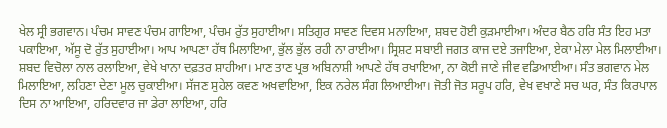ਖੇਲ ਸ੍ਰੀ ਭਗਵਾਨ। ਪੰਚਮ ਸਾਵਣ ਪੰਚਮ ਗਾਇਆ, ਪੰਚਮ ਰੁੱਤ ਸੁਹਾਈਆ। ਸਤਿਗੁਰ ਸਾਵਣ ਦਿਵਸ ਮਨਾਇਆ, ਸ਼ਬਦ ਹੋਈ ਕੁੜਮਾਈਆ। ਅੰਦਰ ਬੈਠ ਹਰਿ ਸੰਤ ਇਹ ਮਤਾ ਪਕਾਇਆ, ਅੱਸੂ ਦੋ ਰੁੱਤ ਸੁਹਾਈਆ। ਆਪ ਆਪਣਾ ਹੱਥ ਮਿਲਾਇਆ, ਭੁੱਲ ਭੁੱਲ ਰਹੀ ਨਾ ਰਾਈਆ। ਸ੍ਰਿਸ਼ਟ ਸਬਾਈ ਜਗਤ ਕਾਜ ਦਏ ਤਜਾਇਆ, ਏਕਾ ਮੇਲਾ ਮੇਲ ਮਿਲਾਈਆ। ਸ਼ਬਦ ਵਿਚੋਲਾ ਨਾਲ ਰਲਾਇਆ, ਵੇਖੇ ਖਾਨਾ ਦਫ਼ਤਰ ਸ਼ਾਹੀਆ। ਮਾਣ ਤਾਣ ਪ੍ਰਭ ਅਬਿਨਾਸ਼ੀ ਆਪਣੇ ਹੱਥ ਰਖਾਇਆ, ਨਾ ਕੋਈ ਜਾਣੇ ਜੀਵ ਵਡਿਆਈਆ। ਸੰਤ ਭਗਵਾਨ ਮੇਲ ਮਿਲਾਇਆ, ਲਹਿਣਾ ਦੇਣਾ ਮੂਲ ਚੁਕਾਈਆ। ਸੱਜਣ ਸੁਹੇਲ ਕਵਣ ਅਖਵਾਇਆ, ਇਕ ਨਰੇਲ ਸੰਗ ਲਿਆਈਆ। ਜੋਤੀ ਜੋਤ ਸਰੂਪ ਹਰਿ, ਵੇਖ ਵਖਾਣੇ ਸਚ ਘਰ, ਸੰਤ ਕਿਰਪਾਲ ਦਿਸ ਨਾ ਆਇਆ, ਹਰਿਦਵਾਰ ਜਾ ਡੇਰਾ ਲਾਇਆ, ਹਰਿ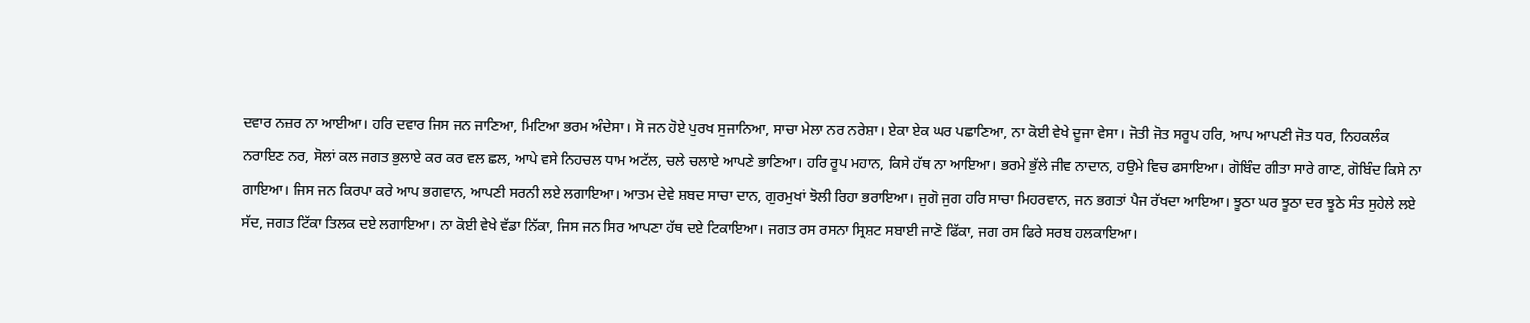ਦਵਾਰ ਨਜ਼ਰ ਨਾ ਆਈਆ। ਹਰਿ ਦਵਾਰ ਜਿਸ ਜਨ ਜਾਣਿਆ, ਮਿਟਿਆ ਭਰਮ ਅੰਦੇਸਾ। ਸੋ ਜਨ ਹੋਏ ਪੁਰਖ ਸੁਜਾਨਿਆ, ਸਾਚਾ ਮੇਲਾ ਨਰ ਨਰੇਸ਼ਾ। ਏਕਾ ਏਕ ਘਰ ਪਛਾਣਿਆ, ਨਾ ਕੋਈ ਵੇਖੇ ਦੂਜਾ ਵੇਸਾ। ਜੋਤੀ ਜੋਤ ਸਰੂਪ ਹਰਿ, ਆਪ ਆਪਣੀ ਜੋਤ ਧਰ, ਨਿਹਕਲੰਕ ਨਰਾਇਣ ਨਰ, ਸੋਲਾਂ ਕਲ ਜਗਤ ਭੁਲਾਏ ਕਰ ਕਰ ਵਲ ਛਲ, ਆਪੇ ਵਸੇ ਨਿਹਚਲ ਧਾਮ ਅਟੱਲ, ਚਲੇ ਚਲਾਏ ਆਪਣੇ ਭਾਣਿਆ। ਹਰਿ ਰੂਪ ਮਹਾਨ, ਕਿਸੇ ਹੱਥ ਨਾ ਆਇਆ। ਭਰਮੇ ਭੁੱਲੇ ਜੀਵ ਨਾਦਾਨ, ਹਉਮੇ ਵਿਚ ਫਸਾਇਆ। ਗੋਬਿੰਦ ਗੀਤਾ ਸਾਰੇ ਗਾਣ, ਗੋਬਿੰਦ ਕਿਸੇ ਨਾ ਗਾਇਆ। ਜਿਸ ਜਨ ਕਿਰਪਾ ਕਰੇ ਆਪ ਭਗਵਾਨ, ਆਪਣੀ ਸਰਨੀ ਲਏ ਲਗਾਇਆ। ਆਤਮ ਦੇਵੇ ਸ਼ਬਦ ਸਾਚਾ ਦਾਨ, ਗੁਰਮੁਖਾਂ ਝੋਲੀ ਰਿਹਾ ਭਰਾਇਆ। ਜੁਗੋ ਜੁਗ ਹਰਿ ਸਾਚਾ ਮਿਹਰਵਾਨ, ਜਨ ਭਗਤਾਂ ਪੈਜ ਰੱਖਦਾ ਆਇਆ। ਝੂਠਾ ਘਰ ਝੂਠਾ ਦਰ ਝੂਠੇ ਸੰਤ ਸੁਹੇਲੇ ਲਏ ਸੱਦ, ਜਗਤ ਟਿੱਕਾ ਤਿਲਕ ਦਏ ਲਗਾਇਆ। ਨਾ ਕੋਈ ਵੇਖੇ ਵੱਡਾ ਨਿੱਕਾ, ਜਿਸ ਜਨ ਸਿਰ ਆਪਣਾ ਹੱਥ ਦਏ ਟਿਕਾਇਆ। ਜਗਤ ਰਸ ਰਸਨਾ ਸ੍ਰਿਸ਼ਟ ਸਬਾਈ ਜਾਣੋ ਫਿੱਕਾ, ਜਗ ਰਸ ਫਿਰੇ ਸਰਬ ਹਲਕਾਇਆ।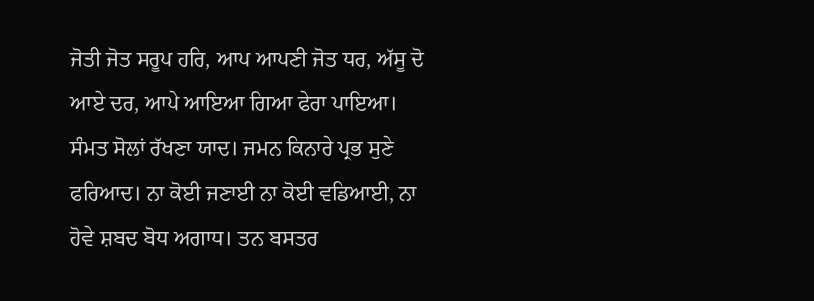ਜੋਤੀ ਜੋਤ ਸਰੂਪ ਹਰਿ, ਆਪ ਆਪਣੀ ਜੋਤ ਧਰ, ਅੱਸੂ ਦੋ ਆਏ ਦਰ, ਆਪੇ ਆਇਆ ਗਿਆ ਫੇਰਾ ਪਾਇਆ। ਸੰਮਤ ਸੋਲਾਂ ਰੱਖਣਾ ਯਾਦ। ਜਮਨ ਕਿਨਾਰੇ ਪ੍ਰਭ ਸੁਣੇ ਫਰਿਆਦ। ਨਾ ਕੋਈ ਜਣਾਈ ਨਾ ਕੋਈ ਵਡਿਆਈ, ਨਾ ਹੋਵੇ ਸ਼ਬਦ ਬੋਧ ਅਗਾਧ। ਤਨ ਬਸਤਰ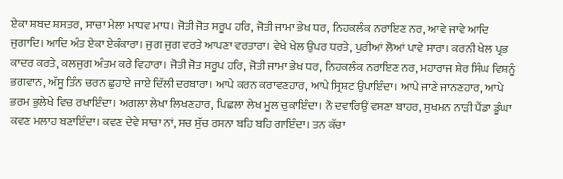ਏਕਾ ਸ਼ਬਦ ਸ਼ਸਤਰ, ਸਾਚਾ ਮੇਲਾ ਮਾਧਵ ਮਾਧ। ਜੋਤੀ ਜੋਤ ਸਰੂਪ ਹਰਿ, ਜੋਤੀ ਜਾਮਾ ਭੇਖ ਧਰ, ਨਿਹਕਲੰਕ ਨਰਾਇਣ ਨਰ, ਆਵੇ ਜਾਵੇ ਆਦਿ ਜੁਗਾਦਿ। ਆਦਿ ਅੰਤ ਏਕਾ ਏਕੰਕਾਰਾ। ਜੁਗ ਜੁਗ ਵਰਤੇ ਆਪਣਾ ਵਰਤਾਰਾ। ਵੇਖੇ ਖੇਲ ਉਪਰ ਧਰਤੇ, ਪੁਰੀਆਂ ਲੋਆਂ ਪਾਵੇ ਸਾਰਾ। ਕਰਨੀ ਖੇਲ ਪ੍ਰਭ ਕਾਦਰ ਕਰਤੇ, ਕਲਜੁਗ ਅੰਤਮ ਕਰੇ ਵਿਹਾਰਾ। ਜੋਤੀ ਜੋਤ ਸਰੂਪ ਹਰਿ, ਜੋਤੀ ਜਾਮਾ ਭੇਖ ਧਰ, ਨਿਹਕਲੰਕ ਨਰਾਇਣ ਨਰ, ਮਹਾਰਾਜ ਸ਼ੇਰ ਸਿੰਘ ਵਿਸ਼ਨੂੰ ਭਗਵਾਨ, ਅੱਸੂ ਤਿੰਨ ਚਰਨ ਛੁਹਾਏ ਜਾਏ ਦਿੱਲੀ ਦਰਬਾਰਾ। ਆਪੇ ਕਰਨ ਕਰਾਵਣਹਾਰ, ਆਪੇ ਸ੍ਰਿਸ਼ਟ ਉਪਾਇੰਦਾ। ਆਪੇ ਜਾਣੇ ਜਾਨਣਹਾਰ, ਆਪੇ ਭਰਮ ਭੁਲੇਖੇ ਵਿਚ ਰਖਾਇੰਦਾ। ਅਗਲਾ ਲੇਖਾ ਲਿਖਣਹਾਰ, ਪਿਛਲਾ ਲੇਖ ਮੂਲ ਚੁਕਾਇੰਦਾ। ਨੌ ਦਵਾਰਿਉਂ ਵਸਣਾ ਬਾਹਰ, ਸੁਖਮਨ ਨਾੜੀ ਪੈਂਡਾ ਡੂੰਘਾ ਕਵਣ ਮਲਾਹ ਬਣਾਇੰਦਾ। ਕਵਣ ਦੇਵੇ ਸਾਚਾ ਨਾਂ, ਸਚ ਸੁੱਚ ਰਸਨਾ ਬਹਿ ਬਹਿ ਗਾਇੰਦਾ। ਤਨ ਕੱਚਾ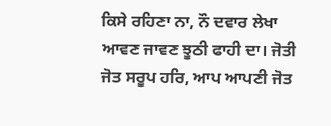ਕਿਸੇ ਰਹਿਣਾ ਨਾ, ਨੌ ਦਵਾਰ ਲੇਖਾ ਆਵਣ ਜਾਵਣ ਝੂਠੀ ਫਾਹੀ ਦਾ। ਜੋਤੀ ਜੋਤ ਸਰੂਪ ਹਰਿ, ਆਪ ਆਪਣੀ ਜੋਤ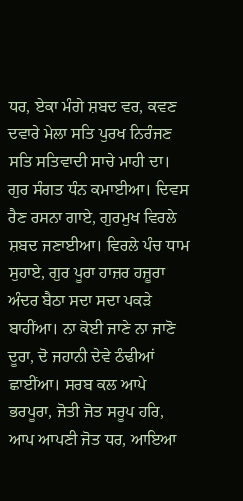ਧਰ, ਏਕਾ ਮੰਗੇ ਸ਼ਬਦ ਵਰ, ਕਵਣ ਦਵਾਰੇ ਮੇਲਾ ਸਤਿ ਪੁਰਖ ਨਿਰੰਜਣ ਸਤਿ ਸਤਿਵਾਦੀ ਸਾਚੇ ਮਾਹੀ ਦਾ। ਗੁਰ ਸੰਗਤ ਧੰਨ ਕਮਾਈਆ। ਦਿਵਸ ਰੈਣ ਰਸਨਾ ਗਾਏ, ਗੁਰਮੁਖ ਵਿਰਲੇ ਸ਼ਬਦ ਜਣਾਈਆ। ਵਿਰਲੇ ਪੰਚ ਧਾਮ ਸੁਹਾਏ, ਗੁਰ ਪੂਰਾ ਹਾਜ਼ਰ ਹਜ਼ੂਰਾ ਅੰਦਰ ਬੈਠਾ ਸਦਾ ਸਦਾ ਪਕੜੇ ਬਾਹੀਂਆ। ਨਾ ਕੋਈ ਜਾਣੇ ਨਾ ਜਾਣੋ ਦੂਰਾ, ਦੋ ਜਹਾਨੀ ਦੇਵੇ ਠੰਢੀਆਂ ਛਾਈਂਆ। ਸਰਬ ਕਲ ਆਪੇ ਭਰਪੂਰਾ, ਜੋਤੀ ਜੋਤ ਸਰੂਪ ਹਰਿ, ਆਪ ਆਪਣੀ ਜੋਤ ਧਰ, ਆਇਆ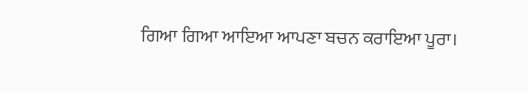ਗਿਆ ਗਿਆ ਆਇਆ ਆਪਣਾ ਬਚਨ ਕਰਾਇਆ ਪੂਰਾ।